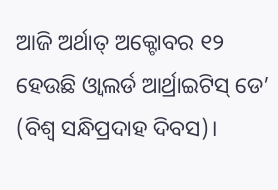ଆଜି ଅର୍ଥାତ୍ ଅକ୍ଟୋବର ୧୨ ହେଉଛି ଓ୍ବାଲର୍ଡ ଆର୍ଥ୍ରାଇଟିସ୍ ଡେ’ (ବିଶ୍ୱ ସନ୍ଧିପ୍ରଦାହ ଦିବସ)।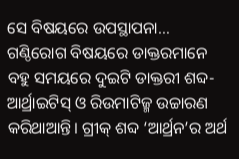ସେ ବିଷୟରେ ଉପସ୍ଥାପନା…
ଗଣ୍ଠିରୋଗ ବିଷୟରେ ଡାକ୍ତରମାନେ ବହୁ ସମୟରେ ଦୁଇଟି ଡାକ୍ତରୀ ଶବ୍ଦ-ଆର୍ଥ୍ରାଇଟିସ୍ ଓ ରିଉମାଟିଜ୍ମ ଉଚ୍ଚାରଣ କରିଥାଆନ୍ତି। ଗ୍ରୀକ୍ ଶବ୍ଦ ‘ଆର୍ଥ୍ରନ’ର ଅର୍ଥ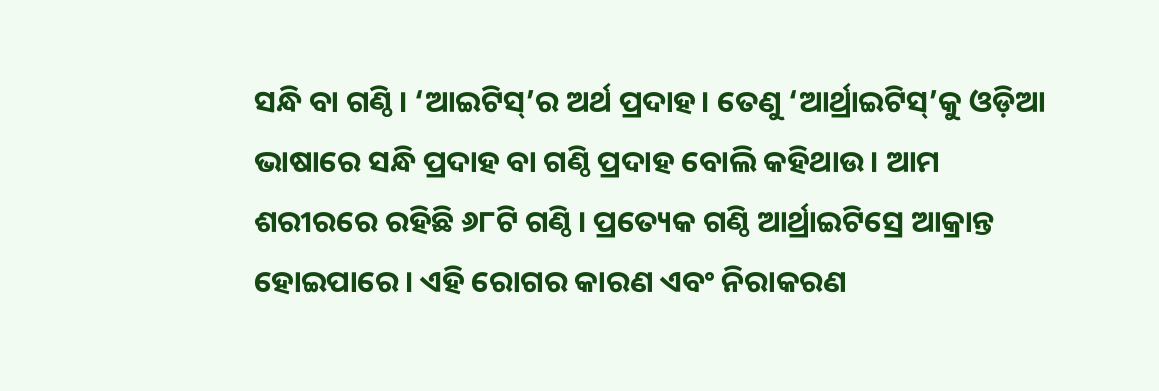ସନ୍ଧି ବା ଗଣ୍ଠି। ‘ଆଇଟିସ୍’ର ଅର୍ଥ ପ୍ରଦାହ। ତେଣୁ ‘ଆର୍ଥ୍ରାଇଟିସ୍’କୁ ଓଡ଼ିଆ ଭାଷାରେ ସନ୍ଧି ପ୍ରଦାହ ବା ଗଣ୍ଠି ପ୍ରଦାହ ବୋଲି କହିଥାଉ। ଆମ ଶରୀରରେ ରହିଛି ୬୮ଟି ଗଣ୍ଠି। ପ୍ରତ୍ୟେକ ଗଣ୍ଠି ଆର୍ଥ୍ରାଇଟିସ୍ରେ ଆକ୍ରାନ୍ତ ହୋଇପାରେ। ଏହି ରୋଗର କାରଣ ଏବଂ ନିରାକରଣ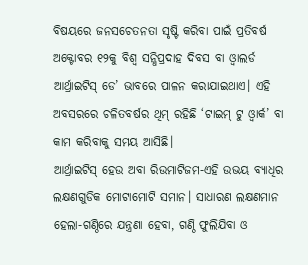ବିଷୟରେ ଜନସଚେତନତା ସୃଷ୍ଟି କରିବା ପାଇଁ ପ୍ରତିବର୍ଷ ଅକ୍ଟୋବର ୧୨କୁ ବିଶ୍ୱ ସନ୍ଧିପ୍ରଦାହ ଦିବସ ବା ଓ୍ବାଲର୍ଡ ଆର୍ଥ୍ରାଇଟିସ୍ ଡେ’ ଭାବରେ ପାଳନ କରାଯାଇଥାଏ। ଏହି ଅବସରରେ ଚଳିତବର୍ଷର ଥିମ୍ ରହିଛି ‘ଟାଇମ୍ ଟୁ ଓ୍ବାର୍କ’ ବା କାମ କରିବାକୁ ସମୟ ଆସିଛି।
ଆର୍ଥ୍ରାଇଟିସ୍ ହେଉ ଅବା ରିଉମାଟିଜମ-ଏହି ଉଭୟ ବ୍ୟାଧିର ଲକ୍ଷଣଗୁଡିକ ମୋଟାମୋଟି ସମାନ। ସାଧାରଣ ଲକ୍ଷଣମାନ ହେଲା-ଗଣ୍ଠିରେ ଯନ୍ତ୍ରଣା ହେବା, ଗଣ୍ଠି ଫୁଲିଯିବା ଓ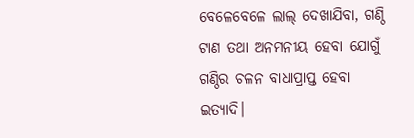ବେଳେବେଳେ ଲାଲ୍ ଦେଖାଯିବା, ଗଣ୍ଠି ଟାଣ ତଥା ଅନମନୀୟ ହେବା ଯୋଗୁଁ ଗଣ୍ଠିର ଚଳନ ବାଧାପ୍ରାପ୍ତ ହେବା ଇତ୍ୟାଦି।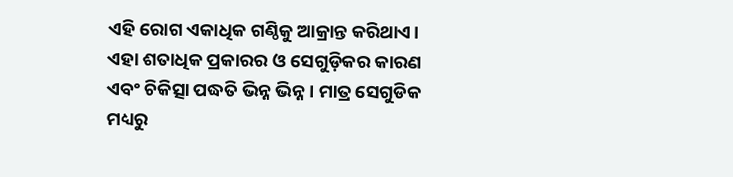ଏହି ରୋଗ ଏକାଧିକ ଗଣ୍ଠିକୁ ଆକ୍ରାନ୍ତ କରିଥାଏ। ଏହା ଶତାଧିକ ପ୍ରକାରର ଓ ସେଗୁଡ଼ିକର କାରଣ ଏବଂ ଚିକିତ୍ସା ପଦ୍ଧତି ଭିନ୍ନ ଭିନ୍ନ। ମାତ୍ର ସେଗୁଡିକ ମଧ୍ୟରୁ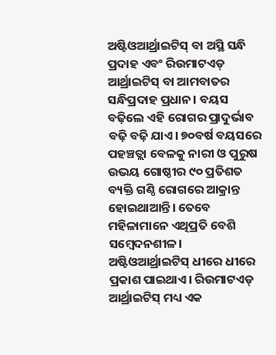ଅଷ୍ଟିଓଆର୍ଥ୍ରାଇଟିସ୍ ବା ଅସ୍ଥି ସନ୍ଧି ପ୍ରଦାହ ଏବଂ ରିଉମାଟଏଡ୍ ଆର୍ଥ୍ରାଇଟିସ୍ ବା ଆମବାତର ସନ୍ଧିପ୍ରଦାହ ପ୍ରଧାନ। ବୟସ ବଢ଼ିଲେ ଏହି ରୋଗର ପ୍ରାଦୁର୍ଭାବ ବଢ଼ି ବଢ଼ି ଯାଏ। ୭୦ବର୍ଷ ବୟସରେ ପହଞ୍ଚତ୍ଲା ବେଳକୁ ନାରୀ ଓ ପୁରୁଷ ଉଭୟ ଗୋଷ୍ଠୀର ୯୦ ପ୍ରତିଶତ ବ୍ୟକ୍ତି ଗଣ୍ଠି ରୋଗରେ ଆକ୍ରାନ୍ତ ହୋଇଥାଆନ୍ତି। ତେବେ ମହିଳାମାନେ ଏଥିପ୍ରତି ବେଶି ସମ୍ବେଦନଶୀଳ।
ଅଷ୍ଟିଓଆର୍ଥ୍ରାଇଟିସ୍ ଧୀରେ ଧୀରେ ପ୍ରକାଶ ପାଇଥାଏ। ରିଉମାଟଏଡ୍ ଆର୍ଥ୍ରାଇଟିସ୍ ମଧ୍ୟ ଏକ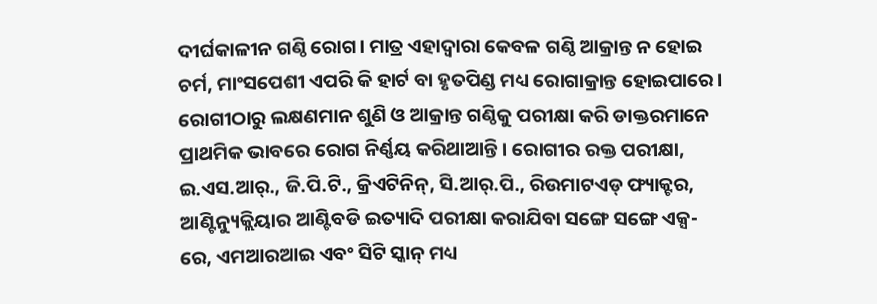ଦୀର୍ଘକାଳୀନ ଗଣ୍ଠି ରୋଗ। ମାତ୍ର ଏହାଦ୍ୱାରା କେବଳ ଗଣ୍ଠି ଆକ୍ରାନ୍ତ ନ ହୋଇ ଚର୍ମ, ମାଂସପେଶୀ ଏପରି କି ହାର୍ଟ ବା ହୃତପିଣ୍ଡ ମଧ୍ୟ ରୋଗାକ୍ରାନ୍ତ ହୋଇପାରେ। ରୋଗୀଠାରୁ ଲକ୍ଷଣମାନ ଶୁଣି ଓ ଆକ୍ରାନ୍ତ ଗଣ୍ଠିକୁ ପରୀକ୍ଷା କରି ଡାକ୍ତରମାନେ ପ୍ରାଥମିକ ଭାବରେ ରୋଗ ନିର୍ଣ୍ଣୟ କରିଥାଆନ୍ତି। ରୋଗୀର ରକ୍ତ ପରୀକ୍ଷା, ଇ.ଏସ.ଆର୍., ଜି.ପି.ଟି., କ୍ରିଏଟିନିନ୍, ସି.ଆର୍.ପି., ରିଉମାଟଏଡ୍ ଫ୍ୟାକ୍ଟର, ଆଣ୍ଟିନ୍ୟୁକ୍ଲିୟାର ଆଣ୍ଟିବଡି ଇତ୍ୟାଦି ପରୀକ୍ଷା କରାଯିବା ସଙ୍ଗେ ସଙ୍ଗେ ଏକ୍ସ-ରେ, ଏମଆରଆଇ ଏବଂ ସିଟି ସ୍କାନ୍ ମଧ୍ୟ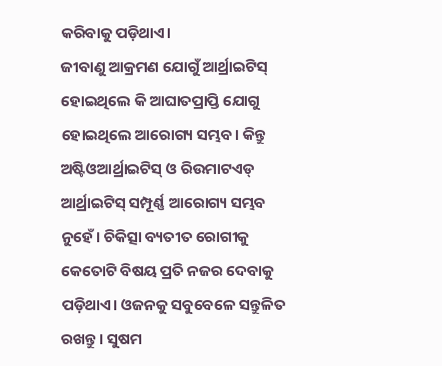କରିବାକୁ ପଡ଼ିଥାଏ।
ଜୀବାଣୁ ଆକ୍ରମଣ ଯୋଗୁଁ ଆର୍ଥ୍ରାଇଟିସ୍ ହୋଇଥିଲେ କି ଆଘାତପ୍ରାପ୍ତି ଯୋଗୁ ହୋଇଥିଲେ ଆରୋଗ୍ୟ ସମ୍ଭବ। କିନ୍ତୁ ଅଷ୍ଟିଓଆର୍ଥ୍ରାଇଟିସ୍ ଓ ରିଉମାଟଏଡ୍ ଆର୍ଥ୍ରାଇଟିସ୍ ସମ୍ପୂର୍ଣ୍ଣ ଆରୋଗ୍ୟ ସମ୍ଭବ ନୁହେଁ। ଚିକିତ୍ସା ବ୍ୟତୀତ ରୋଗୀକୁ କେତୋଟି ବିଷୟ ପ୍ରତି ନଜର ଦେବାକୁ ପଡ଼ିଥାଏ। ଓଜନକୁ ସବୁବେଳେ ସନ୍ତୁଳିତ ରଖନ୍ତୁ। ସୁଷମ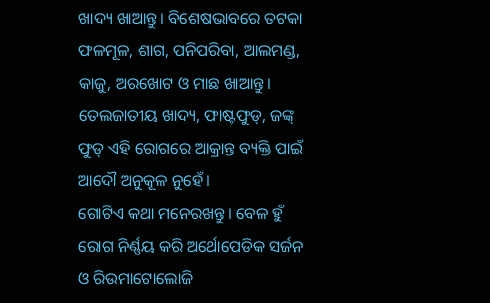ଖାଦ୍ୟ ଖାଆନ୍ତୁ। ବିଶେଷଭାବରେ ତଟକା ଫଳମୂଳ, ଶାଗ, ପନିପରିବା, ଆଲମଣ୍ଡ, କାଜୁ, ଅରଖୋଟ ଓ ମାଛ ଖାଆନ୍ତୁ। ତେଲଜାତୀୟ ଖାଦ୍ୟ, ଫାଷ୍ଟଫୁଡ୍, ଜଙ୍କ୍ ଫୁଡ୍ ଏହି ରୋଗରେ ଆକ୍ରାନ୍ତ ବ୍ୟକ୍ତି ପାଇଁ ଆଦୌ ଅନୁକୂଳ ନୁହେଁ।
ଗୋଟିଏ କଥା ମନେରଖନ୍ତୁ। ବେଳ ହୁଁ ରୋଗ ନିର୍ଣ୍ଣୟ କରି ଅର୍ଥୋପେଡିକ ସର୍ଜନ ଓ ରିଉମାଟୋଲୋଜି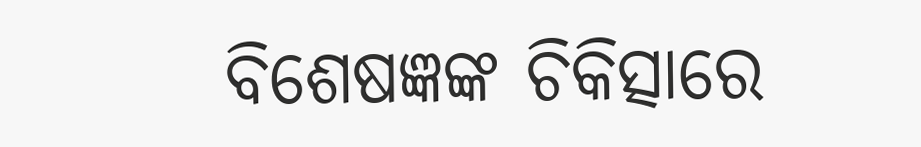ବିଶେଷଜ୍ଞଙ୍କ ଚିକିତ୍ସାରେ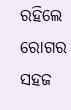ରହିଲେ ରୋଗର ସହଜ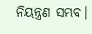ନିୟନ୍ତ୍ରଣ ସମ୍ଭବ।